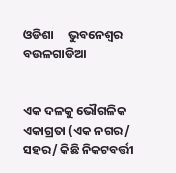ଓଡିଶା     ଭୁବନେଶ୍ୱର     ବଉଳଗାଡିଆ


ଏକ ଦଳକୁ ଭୌଗଳିକ ଏକାଗ୍ରତା (ଏକ ନଗର/ ସହର/ କିଛି ନିକଟବର୍ତ୍ତୀ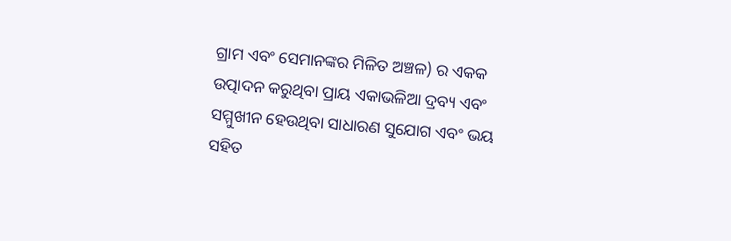ଗ୍ରାମ ଏବଂ ସେମାନଙ୍କର ମିଳିତ ଅଞ୍ଚଳ) ର ଏକକ ଉତ୍ପାଦନ କରୁଥିବା ପ୍ରାୟ ଏକାଭଳିଆ ଦ୍ରବ୍ୟ ଏବଂ ସମ୍ମୁଖୀନ ହେଉଥିବା ସାଧାରଣ ସୁଯୋଗ ଏବଂ ଭୟ ସହିତ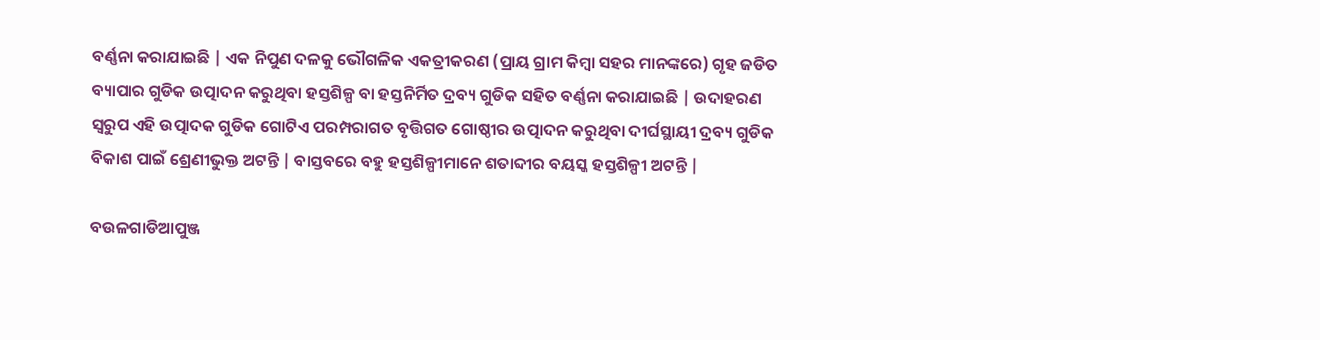ବର୍ଣ୍ଣନା କରାଯାଇଛି | ଏକ ନିପୁଣ ଦଳକୁ ଭୌଗଳିକ ଏକତ୍ରୀକରଣ (ପ୍ରାୟ ଗ୍ରାମ କିମ୍ୱା ସହର ମାନଙ୍କରେ) ଗୃହ ଜଡିତ ବ୍ୟାପାର ଗୁଡିକ ଉତ୍ପାଦନ କରୁଥିବା ହସ୍ତଶିଳ୍ପ ବା ହସ୍ତନିର୍ମିତ ଦ୍ରବ୍ୟ ଗୁଡିକ ସହିତ ବର୍ଣ୍ଣନା କରାଯାଇଛି | ଉଦାହରଣ ସ୍ୱରୁପ ଏହି ଉତ୍ପାଦକ ଗୁଡିକ ଗୋଟିଏ ପରମ୍ପରାଗତ ବୃତ୍ତିଗତ ଗୋଷ୍ଠୀର ଉତ୍ପାଦନ କରୁଥିବା ଦୀର୍ଘସ୍ଥାୟୀ ଦ୍ରବ୍ୟ ଗୁଡିକ ବିକାଶ ପାଇଁ ଶ୍ରେଣୀଭୁକ୍ତ ଅଟନ୍ତି | ବାସ୍ତବରେ ବହୁ ହସ୍ତଶିଳ୍ପୀମାନେ ଶତାବ୍ଦୀର ବୟସ୍କ ହସ୍ତଶିଳ୍ପୀ ଅଟନ୍ତି |

ବଉଳଗାଡିଆପୁଞ୍ଜ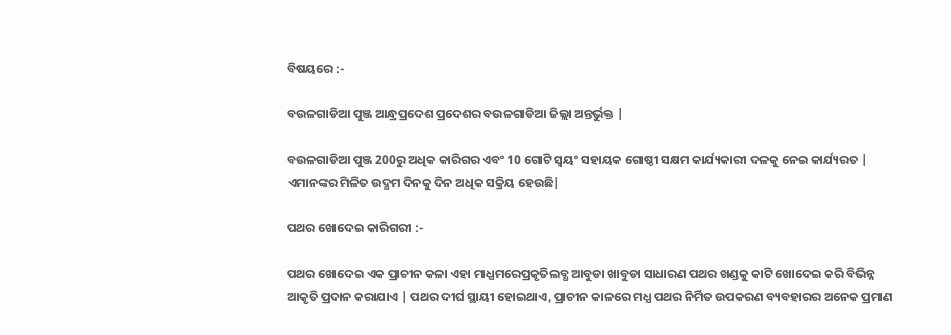ବିଷୟରେ :-

ବଉଳଗାଡିଆ ପୁଞ୍ଜ ଆନ୍ଧ୍ରପ୍ରଦେଶ ପ୍ରଦେଶର ବଉଳଗାଡିଆ ଜିଲ୍ଲା ଅନ୍ତର୍ଭୁକ୍ତ |

ବଉଳଗାଡିଆ ପୁଞ୍ଜ 200ରୁ ଅଧିକ କାରିଗର ଏବଂ 10 ଗୋଟି ସ୍ୱୟଂ ସହାୟକ ଗୋଷ୍ଠୀ ସକ୍ଷମ କାର୍ଯ୍ୟକାରୀ ଦଳକୁ ନେଇ କାର୍ଯ୍ୟରତ | ଏମାନଙ୍କର ମିଳିତ ଉଦ୍ଯମ ଦିନକୁ ଦିନ ଅଧିକ ସକ୍ରିୟ ହେଉଛି|

ପଥର ଖୋଦେଇ କାରିଗରୀ :-

ପଥର ଖୋଦେଇ ଏକ ପ୍ରାଚୀନ କଳା ଏହା ମାଧ୍ଯମରେପ୍ରକୃତିଲବ୍ଧ ଆବୁଡା ଖାବୁଡା ସାଧାରଣ ପଥର ଖଣ୍ଡକୁ କାଟି ଖୋଦେଇ କରି ବିଭିନ୍ନ ଆକୃତି ପ୍ରଦାନ କରାଯାଏ | ପଥର ଦୀର୍ଘ ସ୍ଥାୟୀ ହୋଇଥାଏ, ପ୍ରାଚୀନ କାଳରେ ମଧ୍ଯ ପଥର ନିର୍ମିତ ଉପକରଣ ବ୍ୟବହାରର ଅନେକ ପ୍ରମାଣ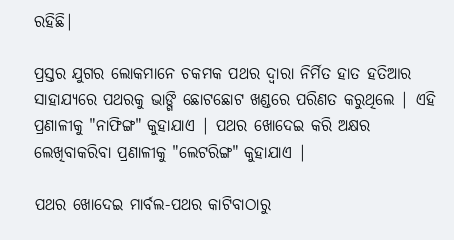ରହିଛି|

ପ୍ରସ୍ତର ଯୁଗର ଲୋକମାନେ ଚକମକ ପଥର ଦ୍ୱାରା ନିର୍ମିତ ହାତ ହତିଆର ସାହାଯ୍ୟରେ ପଥରକୁ ଭାଙ୍ଗି ଛୋଟଛୋଟ ଖଣ୍ଡରେ ପରିଣତ କରୁଥିଲେ | ଏହି ପ୍ରଣାଳୀକୁ "ନାଫିଙ୍ଗ" କୁହାଯାଏ | ପଥର ଖୋଦେଇ କରି ଅକ୍ଷର ଲେଖିବାକରିବା ପ୍ରଣାଳୀକୁ "ଲେଟରିଙ୍ଗ" କୁହାଯାଏ |

ପଥର ଖୋଦେଇ ମାର୍ବଲ-ପଥର କାଟିବାଠାରୁ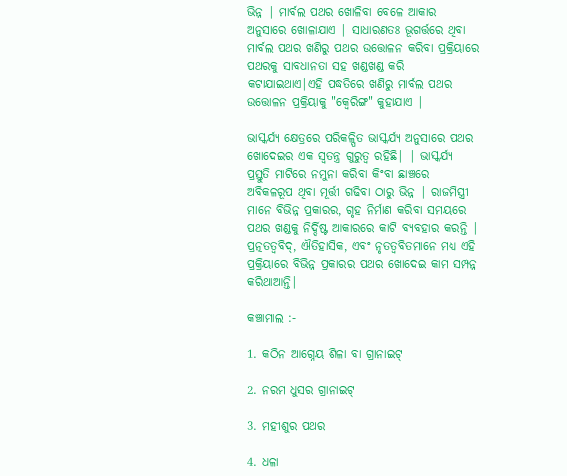ଭିନ୍ନ | ମାର୍ବଲ ପଥର ଖୋଳିବା ବେଳେ ଆକାର ଅନୁସାରେ ଖୋଳାଯାଏ | ସାଧାରଣତଃ ଭୂଗର୍ତ୍ତରେ ଥିବା ମାର୍ବଲ ପଥର ଖଣିରୁ ପଥର ଉତ୍ତୋଳନ କରିବା ପ୍ରକ୍ରିୟାରେ ପଥରକୁ ସାବଧାନତା ସହ ଖଣ୍ଡଖଣ୍ଡ କରି କଟାଯାଇଥାଏ|ଏହି ପଦ୍ଧତିରେ ଖଣିରୁ ମାର୍ବଲ ପଥର ଉତ୍ତୋଳନ ପ୍ରକ୍ରିୟାକୁ "କ୍ୱେରିଙ୍ଗ" କୁହାଯାଏ |

ଭାସ୍କର୍ଯ୍ୟ କ୍ଷେତ୍ରରେ ପରିକଳ୍ପିତ ଭାସ୍କର୍ଯ୍ୟ ଅନୁସାରେ ପଥର ଖୋଦେଇର ଏକ ସ୍ୱତନ୍ତ୍ର ଗୁରୁତ୍ୱ ରହିଛି| | ଭାସ୍କର୍ଯ୍ୟ ପ୍ରସ୍ତୁତି ମାଟିରେ ନମୁନା କରିବା କିଂବା ଛାଞ୍ଚରେ ଅବିକଳରୂପ ଥିବା ମୂର୍ତ୍ତୀ ଗଢିବା ଠାରୁ ଭିନ୍ନ | ରାଜମିସ୍ତ୍ରୀ ମାନେ ବିଭିନ୍ନ ପ୍ରକାରର, ଗୃହ ନିର୍ମାଣ କରିବା ସମୟରେ ପଥର ଖଣ୍ଡକୁ ନିର୍ଦ୍ଦିଷ୍ଟ ଆକାରରେ କାଟି ବ୍ୟବହାର କରନ୍ତି | ପ୍ରତ୍ନତତ୍ୱବିଦ୍, ଐତିହାସିକ, ଏବଂ ନୃତତ୍ୱବିତମାନେ ମଧ୍ୟ ଏହି ପ୍ରକ୍ରିୟାରେ ବିଭିନ୍ନ ପ୍ରକାରର ପଥର ଖୋଦେଇ କାମ ସମ୍ପନ୍ନ କରିଥାଆନ୍ତି|

କଞ୍ଚାମାଲ :-

1. କଠିନ ଆଗ୍ନେୟ ଶିଳା ବା ଗ୍ରାନାଇଟ୍

2. ନରମ ଧୁସର ଗ୍ରାନାଇଟ୍

3. ମହୀଶୁର ପଥର

4. ଧଳା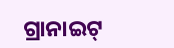ଗ୍ରାନାଇଟ୍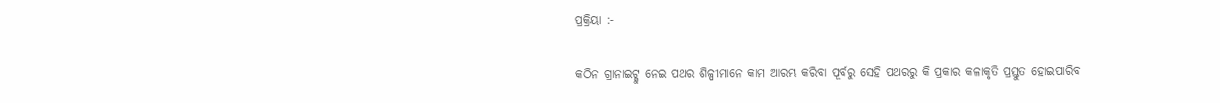ପ୍ରକ୍ରିୟା :-

କଠିନ ଗ୍ରାନାଇଟ୍କୁ ନେଇ ପଥର ଶିଳ୍ପୀମାନେ କାମ ଆରମ୍ଭ କରିବା ପୂର୍ବରୁ ସେହି ପଥରରୁ କି ପ୍ରକାର କଳାକୃତି ପ୍ରସ୍ତୁତ ହୋଇପାରିବ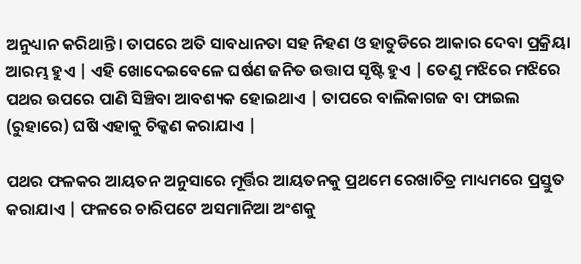ଅନୁଧ୍ୟାନ କରିଥାନ୍ତି। ତାପରେ ଅତି ସାବଧାନତା ସହ ନିହଣ ଓ ହାତୁଡିରେ ଆକାର ଦେବା ପ୍ରକ୍ରିୟା ଆରମ୍ଭ ହୁଏ | ଏହି ଖୋଦେଇବେଳେ ଘର୍ଷଣ ଜନିତ ଉତ୍ତାପ ସୃଷ୍ଟି ହୁଏ | ତେଣୁ ମଝିରେ ମଝିରେ ପଥର ଉପରେ ପାଣି ସିଞ୍ଚିବା ଆବଶ୍ୟକ ହୋଇଥାଏ | ତାପରେ ବାଲିକାଗଜ ବା ଫାଇଲ (ରୁହାରେ) ଘଷି ଏହାକୁ ଚିକ୍କଣ କରାଯାଏ |

ପଥର ଫଳକର ଆୟତନ ଅନୁସାରେ ମୂର୍ତ୍ତିର ଆୟତନକୁ ପ୍ରଥମେ ରେଖାଚିତ୍ର ମାଧ୍ୟମରେ ପ୍ରସ୍ତୁତ କରାଯାଏ | ଫଳରେ ଚାରିପଟେ ଅସମାନିଆ ଅଂଶକୁ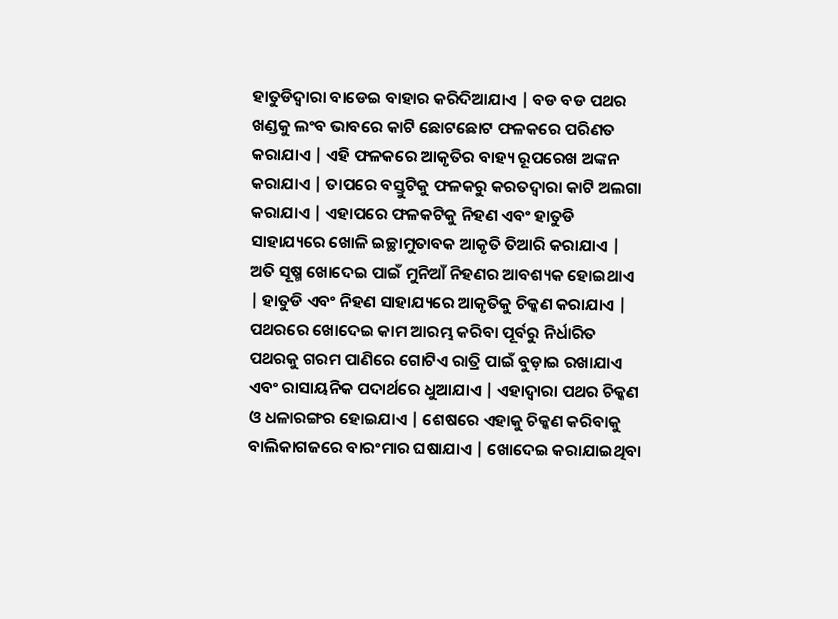ହାତୁଡିଦ୍ୱାରା ବାଡେଇ ବାହାର କରିଦିଆଯାଏ | ବଡ ବଡ ପଥର ଖଣ୍ଡକୁ ଲଂବ ଭାବରେ କାଟି ଛୋଟଛୋଟ ଫଳକରେ ପରିଣତ କରାଯାଏ | ଏହି ଫଳକରେ ଆକୃତିର ବାହ୍ୟ ରୂପରେଖ ଅଙ୍କନ କରାଯାଏ | ତାପରେ ବସ୍ତୁଟିକୁ ଫଳକରୁ କରତଦ୍ୱାରା କାଟି ଅଲଗା କରାଯାଏ | ଏହାପରେ ଫଳକଟିକୁ ନିହଣ ଏବଂ ହାତୁଡି ସାହାଯ୍ୟରେ ଖୋଳି ଇଚ୍ଛାମୁତାବକ ଆକୃତି ତିଆରି କରାଯାଏ | ଅତି ସୂଷ୍ମ ଖୋଦେଇ ପାଇଁ ମୁନିଆଁ ନିହଣର ଆବଶ୍ୟକ ହୋଇଥାଏ | ହାତୁଡି ଏବଂ ନିହଣ ସାହାଯ୍ୟରେ ଆକୃତିକୁ ଚିକ୍କଣ କରାଯାଏ | ପଥରରେ ଖୋଦେଇ କାମ ଆରମ୍ଭ କରିବା ପୂର୍ବରୁ ନିର୍ଧାରିତ ପଥରକୁ ଗରମ ପାଣିରେ ଗୋଟିଏ ରାତ୍ରି ପାଇଁ ବୁଡ଼ାଇ ରଖାଯାଏ ଏବଂ ରାସାୟନିକ ପଦାର୍ଥରେ ଧୁଆଯାଏ | ଏହାଦ୍ୱାରା ପଥର ଚିକ୍କଣ ଓ ଧଳାରଙ୍ଗର ହୋଇଯାଏ | ଶେଷରେ ଏହାକୁ ଚିକ୍କଣ କରିବାକୁ ବାଲିକାଗଜରେ ବାରଂମାର ଘଷାଯାଏ | ଖୋଦେଇ କରାଯାଇଥିବା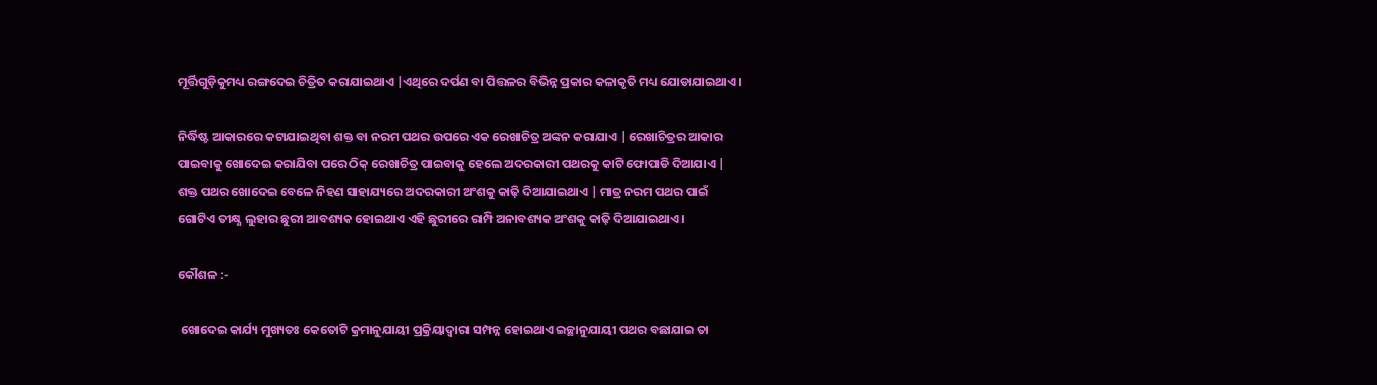ମୂର୍ତ୍ତିଗୁଡ଼ିକୁମଧ୍ୟ ରଙ୍ଗଦେଇ ଚିତ୍ରିତ କରାଯାଇଥାଏ |ଏଥିରେ ଦର୍ପଣ ବା ପିତ୍ତଳର ବିଭିନ୍ନ ପ୍ରକାର କଳାକୃତି ମଧ୍ୟ ଯୋଡାଯାଇଥାଏ।

ନିର୍ଦ୍ଧିଷ୍ଟ ଆକାରରେ କଟାଯାଇଥିବା ଶକ୍ତ ବା ନରମ ପଥର ଉପରେ ଏକ ରେଖାଚିତ୍ର ଅଙ୍କନ କରାଯାଏ | ରେଖାଚିତ୍ରର ଆକାର ପାଇବାକୁ ଖୋଦେଇ କରାଯିବା ପରେ ଠିକ୍‍ ରେଖାଚିତ୍ର ପାଇବାକୁ ହେଲେ ଅଦରକାରୀ ପଥରକୁ କାଟି ଫୋପାଡି ଦିଆଯାଏ | ଶକ୍ତ ପଥର ଖୋଦେଇ ବେଳେ ନିହଣ ସାହାଯ୍ୟରେ ଅଦରକାରୀ ଅଂଶକୁ କାଢ଼ି ଦିଆଯାଇଥାଏ | ମାତ୍ର ନରମ ପଥର ପାଇଁ ଗୋଟିଏ ତୀକ୍ଷ୍ଣ ଲୁହାର ଛୁରୀ ଆବଶ୍ୟକ ହୋଇଥାଏ ଏହି ଛୁରୀରେ ରାମ୍ପି ଅନାବଶ୍ୟକ ଅଂଶକୁ କାଢ଼ି ଦିଆଯାଇଥାଏ।

କୌଶଳ :-

 ଖୋଦେଇ କାର୍ଯ୍ୟ ମୁଖ୍ୟତଃ କେତୋଟି କ୍ରମାନୁଯାୟୀ ପ୍ରକ୍ରିୟାଦ୍ୱାରା ସମ୍ପନ୍ନ ହୋଇଥାଏ ଇଚ୍ଛାନୁଯାୟୀ ପଥର ବଛାଯାଇ ତା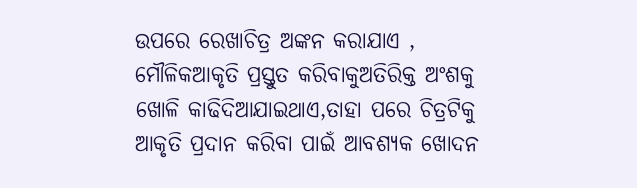ଉପରେ ରେଖାଚିତ୍ର ଅଙ୍କନ କରାଯାଏ , ମୌଳିକଆକୃତି ପ୍ରସ୍ତୁତ କରିବାକୁଅତିରିକ୍ତ ଅଂଶକୁ ଖୋଳି କାଢିଦିଆଯାଇଥାଏ,ତାହା ପରେ ଚିତ୍ରଟିକୁ ଆକୃତି ପ୍ରଦାନ କରିବା ପାଇଁ ଆବଶ୍ଯକ ଖୋଦନ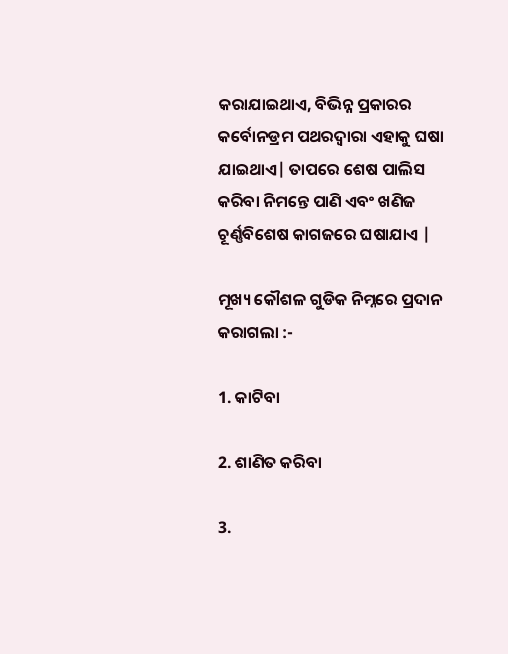କରାଯାଇଥାଏ, ବିଭିନ୍ନ ପ୍ରକାରର କର୍ବୋନଡ୍ରମ ପଥରଦ୍ୱାରା ଏହାକୁ ଘଷା ଯାଇଥାଏ| ତାପରେ ଶେଷ ପାଲିସ କରିବା ନିମନ୍ତେ ପାଣି ଏବଂ ଖଣିଜ ଚୂର୍ଣ୍ଣବିଶେଷ କାଗଜରେ ଘଷାଯାଏ |

ମୂଖ୍ୟ କୌଶଳ ଗୁଡିକ ନିମ୍ନରେ ପ୍ରଦାନ କରାଗଲା :-

1. କାଟିବା

2. ଶାଣିତ କରିବା

3.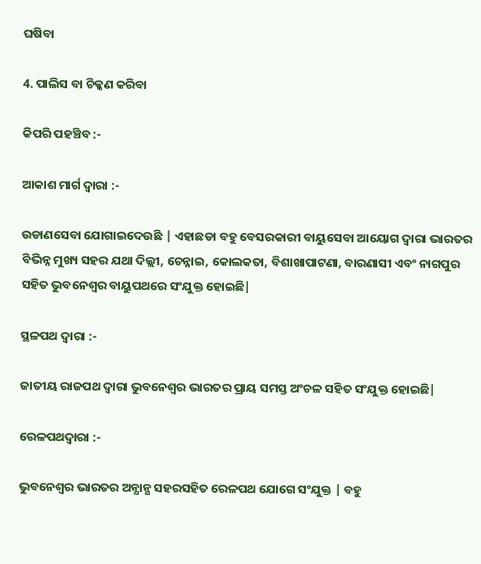ଘଷିବା

4. ପାଲିସ ବା ଚିକ୍କଣ କରିବା

କିପରି ପହଞ୍ଚିବ :-

ଆକାଶ ମାର୍ଗ ଦ୍ୱାରା :-

ଉଡାଣସେବା ଯୋଗାଇଦେଉଛି | ଏହାଛଡା ବହୁ ବେସରକାରୀ ବାୟୁସେବା ଆୟୋଗ ଦ୍ୱାରା ଭାରତର ବିଭିନ୍ନ ମୁଖ୍ୟ ସହର ଯଥା ଦିଲ୍ଲୀ, ଚେନ୍ନାଇ, କୋଲକତା, ବିଶାଖାପାଟଣା, ବାରଣାସୀ ଏବଂ ନାଗପୁର ସହିତ ଭୁବନେଶ୍ୱର ବାୟୁପଥରେ ସଂଯୁକ୍ତ ହୋଇଛି|

ସ୍ଥଳପଥ ଦ୍ୱାରା :-

ଜାତୀୟ ରାଜପଥ ଦ୍ୱାରା ଭୁବନେଶ୍ୱର ଭାରତର ପ୍ରାୟ ସମସ୍ତ ଅଂଚଳ ସହିତ ସଂଯୁକ୍ତ ହୋଇଛି|

ରେଳପଥଦ୍ୱାରା :-

ଭୁବନେଶ୍ୱର ଭାରତର ଅନ୍ଯାନ୍ଯ ସହରସହିତ ରେଳପଥ ଯୋଗେ ସଂଯୁକ୍ତ | ବହୁ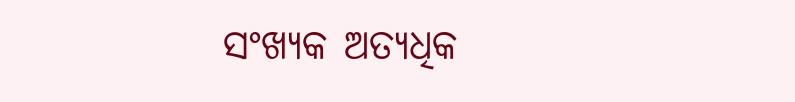ସଂଖ୍ୟକ ଅତ୍ୟଧିକ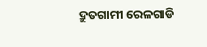ଦ୍ରୁତଗାମୀ ରେଳଗାଡି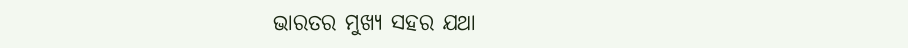ଭାରତର ମୁଖ୍ୟ ସହର ଯଥା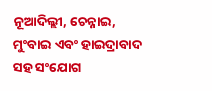ନୂଆଦିଲ୍ଲୀ, ଚେନ୍ନାଇ, ମୁଂବାଇ ଏବଂ ହାଇଦ୍ରାବାଦ ସହ ସଂଯୋଗ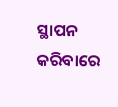ସ୍ଥାପନ କରିବାରେ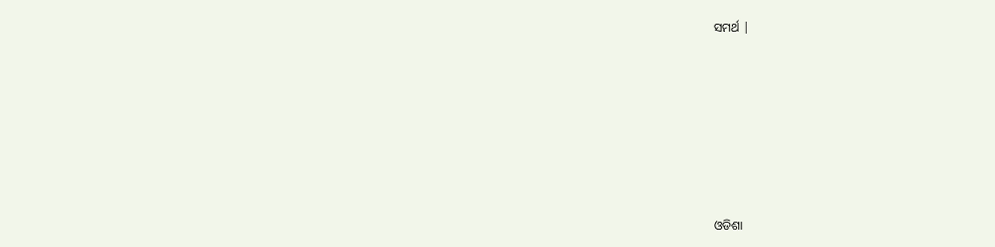ସମର୍ଥ |








ଓଡିଶା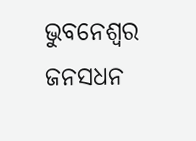ଭୁବନେଶ୍ୱର     ଜନସଧନ